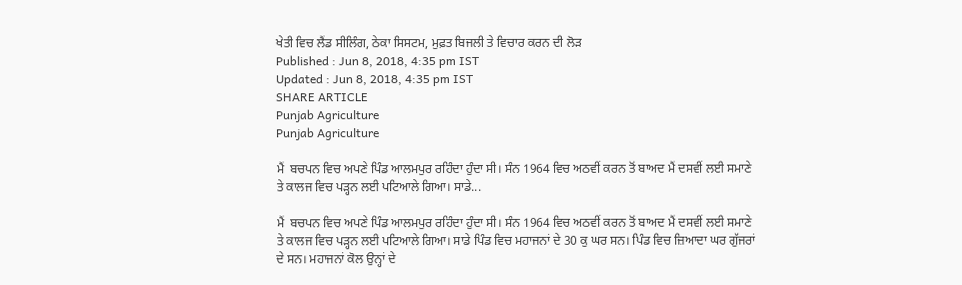ਖੇਤੀ ਵਿਚ ਲੈਂਡ ਸੀਲਿੰਗ, ਠੇਕਾ ਸਿਸਟਮ, ਮੁਫ਼ਤ ਬਿਜਲੀ ਤੇ ਵਿਚਾਰ ਕਰਨ ਦੀ ਲੋੜ
Published : Jun 8, 2018, 4:35 pm IST
Updated : Jun 8, 2018, 4:35 pm IST
SHARE ARTICLE
Punjab Agriculture
Punjab Agriculture

ਮੈਂ  ਬਚਪਨ ਵਿਚ ਅਪਣੇ ਪਿੰਡ ਆਲਮਪੁਰ ਰਹਿੰਦਾ ਹੁੰਦਾ ਸੀ। ਸੰਨ 1964 ਵਿਚ ਅਠਵੀਂ ਕਰਨ ਤੋਂ ਬਾਅਦ ਮੈਂ ਦਸਵੀਂ ਲਈ ਸਮਾਣੇ ਤੇ ਕਾਲਜ ਵਿਚ ਪੜ੍ਹਨ ਲਈ ਪਟਿਆਲੇ ਗਿਆ। ਸਾਡੇ...

ਮੈਂ  ਬਚਪਨ ਵਿਚ ਅਪਣੇ ਪਿੰਡ ਆਲਮਪੁਰ ਰਹਿੰਦਾ ਹੁੰਦਾ ਸੀ। ਸੰਨ 1964 ਵਿਚ ਅਠਵੀਂ ਕਰਨ ਤੋਂ ਬਾਅਦ ਮੈਂ ਦਸਵੀਂ ਲਈ ਸਮਾਣੇ ਤੇ ਕਾਲਜ ਵਿਚ ਪੜ੍ਹਨ ਲਈ ਪਟਿਆਲੇ ਗਿਆ। ਸਾਡੇ ਪਿੰਡ ਵਿਚ ਮਹਾਜਨਾਂ ਦੇ 30 ਕੁ ਘਰ ਸਨ। ਪਿੰਡ ਵਿਚ ਜ਼ਿਆਦਾ ਘਰ ਗੁੱਜਰਾਂ ਦੇ ਸਨ। ਮਹਾਜਨਾਂ ਕੋਲ ਉਨ੍ਹਾਂ ਦੇ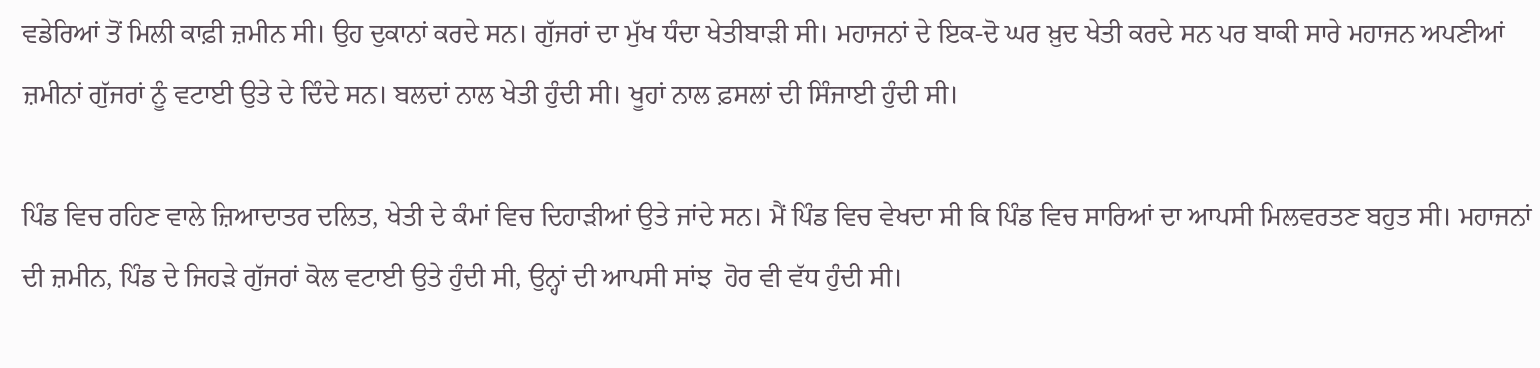ਵਡੇਰਿਆਂ ਤੋਂ ਮਿਲੀ ਕਾਫ਼ੀ ਜ਼ਮੀਨ ਸੀ। ਉਹ ਦੁਕਾਨਾਂ ਕਰਦੇ ਸਨ। ਗੁੱਜਰਾਂ ਦਾ ਮੁੱਖ ਧੰਦਾ ਖੇਤੀਬਾੜੀ ਸੀ। ਮਹਾਜਨਾਂ ਦੇ ਇਕ-ਦੋ ਘਰ ਖ਼ੁਦ ਖੇਤੀ ਕਰਦੇ ਸਨ ਪਰ ਬਾਕੀ ਸਾਰੇ ਮਹਾਜਨ ਅਪਣੀਆਂ ਜ਼ਮੀਨਾਂ ਗੁੱਜਰਾਂ ਨੂੰ ਵਟਾਈ ਉਤੇ ਦੇ ਦਿੰਦੇ ਸਨ। ਬਲਦਾਂ ਨਾਲ ਖੇਤੀ ਹੁੰਦੀ ਸੀ। ਖੂਹਾਂ ਨਾਲ ਫ਼ਸਲਾਂ ਦੀ ਸਿੰਜਾਈ ਹੁੰਦੀ ਸੀ।

ਪਿੰਡ ਵਿਚ ਰਹਿਣ ਵਾਲੇ ਜ਼ਿਆਦਾਤਰ ਦਲਿਤ, ਖੇਤੀ ਦੇ ਕੰਮਾਂ ਵਿਚ ਦਿਹਾੜੀਆਂ ਉਤੇ ਜਾਂਦੇ ਸਨ। ਮੈਂ ਪਿੰਡ ਵਿਚ ਵੇਖਦਾ ਸੀ ਕਿ ਪਿੰਡ ਵਿਚ ਸਾਰਿਆਂ ਦਾ ਆਪਸੀ ਮਿਲਵਰਤਣ ਬਹੁਤ ਸੀ। ਮਹਾਜਨਾਂ ਦੀ ਜ਼ਮੀਨ, ਪਿੰਡ ਦੇ ਜਿਹੜੇ ਗੁੱਜਰਾਂ ਕੋਲ ਵਟਾਈ ਉਤੇ ਹੁੰਦੀ ਸੀ, ਉਨ੍ਹਾਂ ਦੀ ਆਪਸੀ ਸਾਂਝ  ਹੋਰ ਵੀ ਵੱਧ ਹੁੰਦੀ ਸੀ।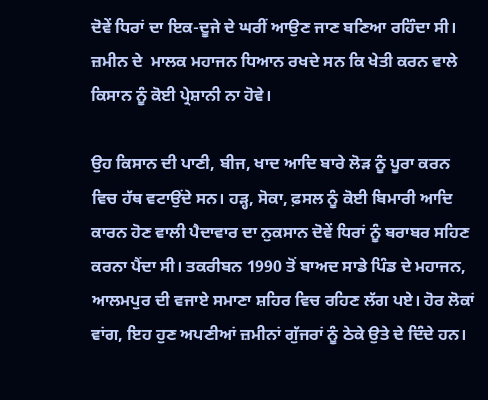ਦੋਵੇਂ ਧਿਰਾਂ ਦਾ ਇਕ-ਦੂਜੇ ਦੇ ਘਰੀਂ ਆਉਣ ਜਾਣ ਬਣਿਆ ਰਹਿੰਦਾ ਸੀ। ਜ਼ਮੀਨ ਦੇ  ਮਾਲਕ ਮਹਾਜਨ ਧਿਆਨ ਰਖਦੇ ਸਨ ਕਿ ਖੇਤੀ ਕਰਨ ਵਾਲੇ ਕਿਸਾਨ ਨੂੰ ਕੋਈ ਪ੍ਰੇਸ਼ਾਨੀ ਨਾ ਹੋਵੇ।

ਉਹ ਕਿਸਾਨ ਦੀ ਪਾਣੀ, ਬੀਜ, ਖਾਦ ਆਦਿ ਬਾਰੇ ਲੋੜ ਨੂੰ ਪੂਰਾ ਕਰਨ ਵਿਚ ਹੱਥ ਵਟਾਉਂਦੇ ਸਨ। ਹੜ੍ਹ, ਸੋਕਾ, ਫ਼ਸਲ ਨੂੰ ਕੋਈ ਬਿਮਾਰੀ ਆਦਿ ਕਾਰਨ ਹੋਣ ਵਾਲੀ ਪੈਦਾਵਾਰ ਦਾ ਨੁਕਸਾਨ ਦੋਵੇਂ ਧਿਰਾਂ ਨੂੰ ਬਰਾਬਰ ਸਹਿਣ ਕਰਨਾ ਪੈਂਦਾ ਸੀ। ਤਕਰੀਬਨ 1990 ਤੋਂ ਬਾਅਦ ਸਾਡੇ ਪਿੰਡ ਦੇ ਮਹਾਜਨ, ਆਲਮਪੁਰ ਦੀ ਵਜਾਏ ਸਮਾਣਾ ਸ਼ਹਿਰ ਵਿਚ ਰਹਿਣ ਲੱਗ ਪਏ। ਹੋਰ ਲੋਕਾਂ ਵਾਂਗ, ਇਹ ਹੁਣ ਅਪਣੀਆਂ ਜ਼ਮੀਨਾਂ ਗੁੱਜਰਾਂ ਨੂੰ ਠੇਕੇ ਉਤੇ ਦੇ ਦਿੰਦੇ ਹਨ।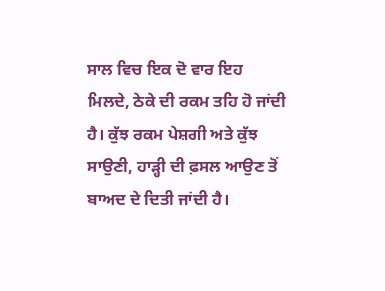ਸਾਲ ਵਿਚ ਇਕ ਦੋ ਵਾਰ ਇਹ ਮਿਲਦੇ, ਠੇਕੇ ਦੀ ਰਕਮ ਤਹਿ ਹੋ ਜਾਂਦੀ ਹੈ। ਕੁੱਝ ਰਕਮ ਪੇਸ਼ਗੀ ਅਤੇ ਕੁੱਝ ਸਾਉਣੀ, ਹਾੜ੍ਹੀ ਦੀ ਫ਼ਸਲ ਆਉਣ ਤੋਂ ਬਾਅਦ ਦੇ ਦਿਤੀ ਜਾਂਦੀ ਹੈ।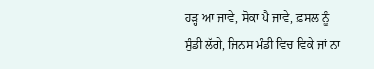ਹੜ੍ਹ ਆ ਜਾਵੇ, ਸੋਕਾ ਪੈ ਜਾਵੇ, ਫ਼ਸਲ ਨੂੰ ਸੁੰਡੀ ਲੱਗੇ, ਜਿਨਸ ਮੰਡੀ ਵਿਚ ਵਿਕੇ ਜਾਂ ਨਾ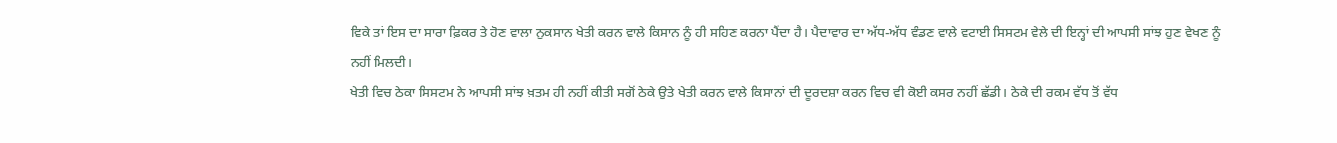ਵਿਕੇ ਤਾਂ ਇਸ ਦਾ ਸਾਰਾ ਫ਼ਿਕਰ ਤੇ ਹੋਣ ਵਾਲਾ ਨੁਕਸਾਨ ਖੇਤੀ ਕਰਨ ਵਾਲੇ ਕਿਸਾਨ ਨੂੰ ਹੀ ਸਹਿਣ ਕਰਨਾ ਪੈਂਦਾ ਹੈ। ਪੈਦਾਵਾਰ ਦਾ ਅੱਧ-ਅੱਧ ਵੰਡਣ ਵਾਲੇ ਵਟਾਈ ਸਿਸਟਮ ਵੇਲੇ ਦੀ ਇਨ੍ਹਾਂ ਦੀ ਆਪਸੀ ਸਾਂਝ ਹੁਣ ਵੇਖਣ ਨੂੰ ਨਹੀਂ ਮਿਲਦੀ।
ਖੇਤੀ ਵਿਚ ਠੇਕਾ ਸਿਸਟਮ ਨੇ ਆਪਸੀ ਸਾਂਝ ਖ਼ਤਮ ਹੀ ਨਹੀਂ ਕੀਤੀ ਸਗੋਂ ਠੇਕੇ ਉਤੇ ਖੇਤੀ ਕਰਨ ਵਾਲੇ ਕਿਸਾਨਾਂ ਦੀ ਦੂਰਦਸ਼ਾ ਕਰਨ ਵਿਚ ਵੀ ਕੋਈ ਕਸਰ ਨਹੀਂ ਛੱਡੀ। ਠੇਕੇ ਦੀ ਰਕਮ ਵੱਧ ਤੋਂ ਵੱਧ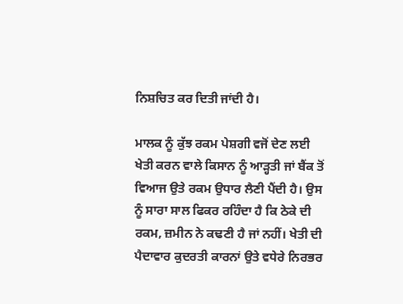ਨਿਸ਼ਚਿਤ ਕਰ ਦਿਤੀ ਜਾਂਦੀ ਹੈ।

ਮਾਲਕ ਨੂੰ ਕੁੱਝ ਰਕਮ ਪੇਸ਼ਗੀ ਵਜੋਂ ਦੇਣ ਲਈ ਖੇਤੀ ਕਰਨ ਵਾਲੇ ਕਿਸਾਨ ਨੂੰ ਆੜ੍ਹਤੀ ਜਾਂ ਬੈਂਕ ਤੋਂ ਵਿਆਜ ਉਤੇ ਰਕਮ ਉਧਾਰ ਲੈਣੀ ਪੈਂਦੀ ਹੈ। ਉਸ ਨੂੰ ਸਾਰਾ ਸਾਲ ਫਿਕਰ ਰਹਿੰਦਾ ਹੈ ਕਿ ਠੇਕੇ ਦੀ ਰਕਮ, ਜ਼ਮੀਨ ਨੇ ਕਢਣੀ ਹੈ ਜਾਂ ਨਹੀਂ। ਖੇਤੀ ਦੀ ਪੈਦਾਵਾਰ ਕੁਦਰਤੀ ਕਾਰਨਾਂ ਉਤੇ ਵਧੇਰੇ ਨਿਰਭਰ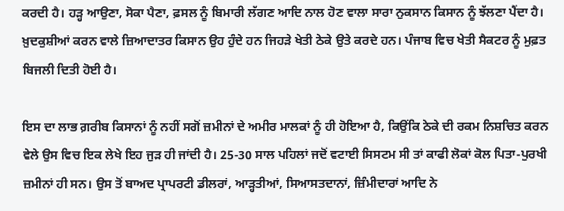ਕਰਦੀ ਹੈ। ਹੜ੍ਹ ਆਉਣਾ, ਸੋਕਾ ਪੈਣਾ, ਫ਼ਸਲ ਨੂੰ ਬਿਮਾਰੀ ਲੱਗਣ ਆਦਿ ਨਾਲ ਹੋਣ ਵਾਲਾ ਸਾਰਾ ਨੁਕਸਾਨ ਕਿਸਾਨ ਨੂੰ ਝੱਲਣਾ ਪੈਂਦਾ ਹੈ। ਖ਼ੁਦਕੁਸ਼ੀਆਂ ਕਰਨ ਵਾਲੇ ਜ਼ਿਆਦਾਤਰ ਕਿਸਾਨ ਉਹ ਹੁੰਦੇ ਹਨ ਜਿਹੜੇ ਖੇਤੀ ਠੇਕੇ ਉਤੇ ਕਰਦੇ ਹਨ। ਪੰਜਾਬ ਵਿਚ ਖੇਤੀ ਸੈਕਟਰ ਨੂੰ ਮੁਫ਼ਤ ਬਿਜਲੀ ਦਿਤੀ ਹੋਈ ਹੈ।

ਇਸ ਦਾ ਲਾਭ ਗ਼ਰੀਬ ਕਿਸਾਨਾਂ ਨੂੰ ਨਹੀਂ ਸਗੋਂ ਜ਼ਮੀਨਾਂ ਦੇ ਅਮੀਰ ਮਾਲਕਾਂ ਨੂੰ ਹੀ ਹੋਇਆ ਹੈ, ਕਿਉਂਕਿ ਠੇਕੇ ਦੀ ਰਕਮ ਨਿਸ਼ਚਿਤ ਕਰਨ ਵੇਲੇ ਉਸ ਵਿਚ ਇਕ ਲੇਖੇ ਇਹ ਜੁੜ ਹੀ ਜਾਂਦੀ ਹੈ। 25-30 ਸਾਲ ਪਹਿਲਾਂ ਜਦੋਂ ਵਟਾਈ ਸਿਸਟਮ ਸੀ ਤਾਂ ਕਾਫੀ ਲੋਕਾਂ ਕੋਲ ਪਿਤਾ-ਪੁਰਖੀ ਜ਼ਮੀਨਾਂ ਹੀ ਸਨ। ਉਸ ਤੋਂ ਬਾਅਦ ਪ੍ਰਾਪਰਟੀ ਡੀਲਰਾਂ, ਆੜ੍ਹਤੀਆਂ, ਸਿਆਸਤਦਾਨਾਂ, ਜ਼ਿੰਮੀਦਾਰਾਂ ਆਦਿ ਨੇ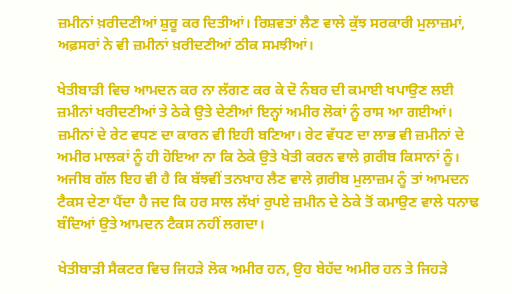ਜ਼ਮੀਨਾਂ ਖ਼ਰੀਦਣੀਆਂ ਸ਼ੁਰੂ ਕਰ ਦਿਤੀਆਂ। ਰਿਸ਼ਵਤਾਂ ਲੈਣ ਵਾਲੇ ਕੁੱਝ ਸਰਕਾਰੀ ਮੁਲਾਜ਼ਮਾਂ, ਅਫ਼ਸਰਾਂ ਨੇ ਵੀ ਜ਼ਮੀਨਾਂ ਖ਼ਰੀਦਣੀਆਂ ਠੀਕ ਸਮਝੀਆਂ।

ਖੇਤੀਬਾੜੀ ਵਿਚ ਆਮਦਨ ਕਰ ਨਾ ਲੱਗਣ ਕਰ ਕੇ ਦੋ ਨੰਬਰ ਦੀ ਕਮਾਈ ਖਪਾਉਣ ਲਈ ਜ਼ਮੀਨਾਂ ਖਰੀਦਣੀਆਂ ਤੇ ਠੇਕੇ ਉਤੇ ਦੇਣੀਆਂ ਇਨ੍ਹਾਂ ਅਮੀਰ ਲੋਕਾਂ ਨੂੰ ਰਾਸ ਆ ਗਈਆਂ। ਜ਼ਮੀਨਾਂ ਦੇ ਰੇਟ ਵਧਣ ਦਾ ਕਾਰਨ ਵੀ ਇਹੀ ਬਣਿਆ। ਰੇਟ ਵੱਧਣ ਦਾ ਲਾਭ ਵੀ ਜ਼ਮੀਨਾਂ ਦੇ ਅਮੀਰ ਮਾਲਕਾਂ ਨੂੰ ਹੀ ਹੋਇਆ ਨਾ ਕਿ ਠੇਕੇ ਉਤੇ ਖੇਤੀ ਕਰਨ ਵਾਲੇ ਗ਼ਰੀਬ ਕਿਸਾਨਾਂ ਨੂੰ। ਅਜੀਬ ਗੱਲ ਇਹ ਵੀ ਹੈ ਕਿ ਬੱਝਵੀਂ ਤਨਖਾਹ ਲੈਣ ਵਾਲੇ ਗ਼ਰੀਬ ਮੁਲਾਜ਼ਮ ਨੂੰ ਤਾਂ ਆਮਦਨ ਟੈਕਸ ਦੇਣਾ ਪੈਂਦਾ ਹੈ ਜਦ ਕਿ ਹਰ ਸਾਲ ਲੱਖਾਂ ਰੁਪਏ ਜ਼ਮੀਨ ਦੇ ਠੇਕੇ ਤੋਂ ਕਮਾਉਣ ਵਾਲੇ ਧਨਾਢ ਬੰਦਿਆਂ ਉਤੇ ਆਮਦਨ ਟੈਕਸ ਨਹੀਂ ਲਗਦਾ।

ਖੇਤੀਬਾੜੀ ਸੈਕਟਰ ਵਿਚ ਜਿਹੜੇ ਲੋਕ ਅਮੀਰ ਹਨ, ਉਹ ਬੇਹੱਦ ਅਮੀਰ ਹਨ ਤੇ ਜਿਹੜੇ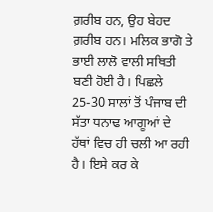ਗ਼ਰੀਬ ਹਨ, ਉਹ ਬੇਹਦ ਗ਼ਰੀਬ ਹਨ। ਮਲਿਕ ਭਾਗੋ ਤੇ ਭਾਈ ਲਾਲੋ ਵਾਲੀ ਸਥਿਤੀ ਬਣੀ ਹੋਈ ਹੈ। ਪਿਛਲੇ 25-30 ਸਾਲਾਂ ਤੋਂ ਪੰਜਾਬ ਦੀ ਸੱਤਾ ਧਨਾਢ ਆਗੂਆਂ ਦੇ ਹੱਥਾਂ ਵਿਚ ਹੀ ਚਲੀ ਆ ਰਹੀ ਹੈ। ਇਸੇ ਕਰ ਕੇ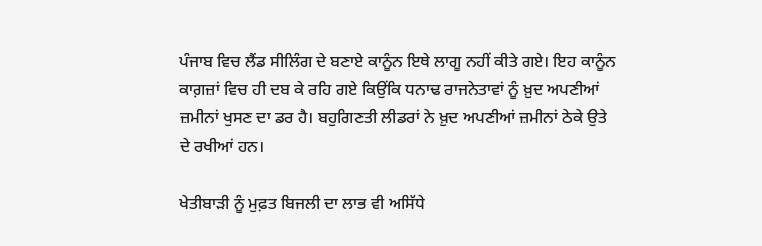ਪੰਜਾਬ ਵਿਚ ਲੈਂਡ ਸੀਲਿੰਗ ਦੇ ਬਣਾਏ ਕਾਨੂੰਨ ਇਥੇ ਲਾਗੂ ਨਹੀਂ ਕੀਤੇ ਗਏ। ਇਹ ਕਾਨੂੰਨ ਕਾਗ਼ਜ਼ਾਂ ਵਿਚ ਹੀ ਦਬ ਕੇ ਰਹਿ ਗਏ ਕਿਉਂਕਿ ਧਨਾਢ ਰਾਜਨੇਤਾਵਾਂ ਨੂੰ ਖ਼ੁਦ ਅਪਣੀਆਂ ਜ਼ਮੀਨਾਂ ਖੁਸਣ ਦਾ ਡਰ ਹੈ। ਬਹੁਗਿਣਤੀ ਲੀਡਰਾਂ ਨੇ ਖ਼ੁਦ ਅਪਣੀਆਂ ਜ਼ਮੀਨਾਂ ਠੇਕੇ ਉਤੇ ਦੇ ਰਖੀਆਂ ਹਨ।

ਖੇਤੀਬਾੜੀ ਨੂੰ ਮੁਫ਼ਤ ਬਿਜਲੀ ਦਾ ਲਾਭ ਵੀ ਅਸਿੱਧੇ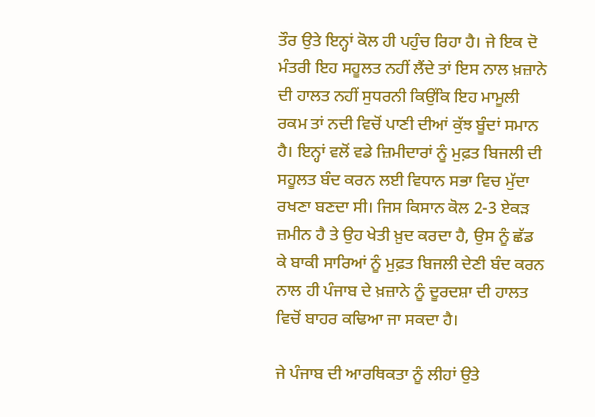ਤੌਰ ਉਤੇ ਇਨ੍ਹਾਂ ਕੋਲ ਹੀ ਪਹੁੰਚ ਰਿਹਾ ਹੈ। ਜੇ ਇਕ ਦੋ ਮੰਤਰੀ ਇਹ ਸਹੂਲਤ ਨਹੀਂ ਲੈਂਦੇ ਤਾਂ ਇਸ ਨਾਲ ਖ਼ਜ਼ਾਨੇ ਦੀ ਹਾਲਤ ਨਹੀਂ ਸੁਧਰਨੀ ਕਿਉਂਕਿ ਇਹ ਮਾਮੂਲੀ ਰਕਮ ਤਾਂ ਨਦੀ ਵਿਚੋਂ ਪਾਣੀ ਦੀਆਂ ਕੁੱਝ ਬੂੰਦਾਂ ਸਮਾਨ ਹੈ। ਇਨ੍ਹਾਂ ਵਲੋਂ ਵਡੇ ਜ਼ਿਮੀਦਾਰਾਂ ਨੂੰ ਮੁਫ਼ਤ ਬਿਜਲੀ ਦੀ ਸਹੂਲਤ ਬੰਦ ਕਰਨ ਲਈ ਵਿਧਾਨ ਸਭਾ ਵਿਚ ਮੁੱਦਾ ਰਖਣਾ ਬਣਦਾ ਸੀ। ਜਿਸ ਕਿਸਾਨ ਕੋਲ 2-3 ਏਕੜ ਜ਼ਮੀਨ ਹੈ ਤੇ ਉਹ ਖੇਤੀ ਖ਼ੁਦ ਕਰਦਾ ਹੈ, ਉਸ ਨੂੰ ਛੱਡ ਕੇ ਬਾਕੀ ਸਾਰਿਆਂ ਨੂੰ ਮੁਫ਼ਤ ਬਿਜਲੀ ਦੇਣੀ ਬੰਦ ਕਰਨ ਨਾਲ ਹੀ ਪੰਜਾਬ ਦੇ ਖ਼ਜ਼ਾਨੇ ਨੂੰ ਦੂਰਦਸ਼ਾ ਦੀ ਹਾਲਤ ਵਿਚੋਂ ਬਾਹਰ ਕਢਿਆ ਜਾ ਸਕਦਾ ਹੈ।

ਜੇ ਪੰਜਾਬ ਦੀ ਆਰਥਿਕਤਾ ਨੂੰ ਲੀਹਾਂ ਉਤੇ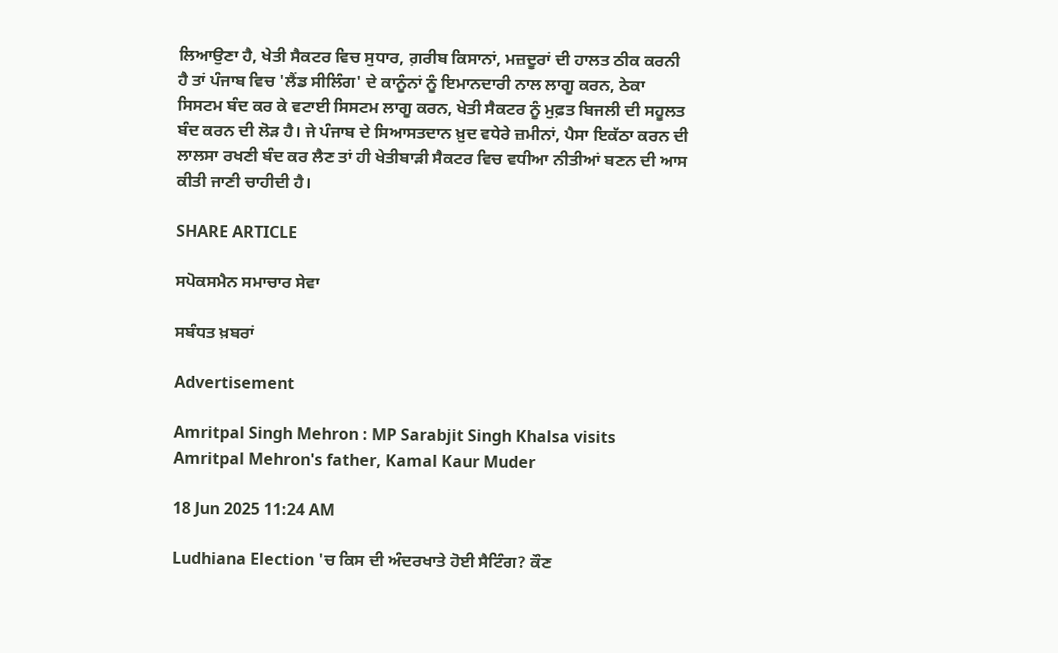ਲਿਆਉਣਾ ਹੈ, ਖੇਤੀ ਸੈਕਟਰ ਵਿਚ ਸੁਧਾਰ, ਗ਼ਰੀਬ ਕਿਸਾਨਾਂ, ਮਜ਼ਦੂਰਾਂ ਦੀ ਹਾਲਤ ਠੀਕ ਕਰਨੀ ਹੈ ਤਾਂ ਪੰਜਾਬ ਵਿਚ 'ਲੈਂਡ ਸੀਲਿੰਗ' ਦੇ ਕਾਨੂੰਨਾਂ ਨੂੰ ਇਮਾਨਦਾਰੀ ਨਾਲ ਲਾਗੂ ਕਰਨ, ਠੇਕਾ ਸਿਸਟਮ ਬੰਦ ਕਰ ਕੇ ਵਟਾਈ ਸਿਸਟਮ ਲਾਗੂ ਕਰਨ, ਖੇਤੀ ਸੈਕਟਰ ਨੂੰ ਮੁਫ਼ਤ ਬਿਜਲੀ ਦੀ ਸਹੂਲਤ ਬੰਦ ਕਰਨ ਦੀ ਲੋੜ ਹੈ। ਜੇ ਪੰਜਾਬ ਦੇ ਸਿਆਸਤਦਾਨ ਖ਼ੁਦ ਵਧੇਰੇ ਜ਼ਮੀਨਾਂ, ਪੈਸਾ ਇਕੱਠਾ ਕਰਨ ਦੀ ਲਾਲਸਾ ਰਖਣੀ ਬੰਦ ਕਰ ਲੈਣ ਤਾਂ ਹੀ ਖੇਤੀਬਾੜੀ ਸੈਕਟਰ ਵਿਚ ਵਧੀਆ ਨੀਤੀਆਂ ਬਣਨ ਦੀ ਆਸ ਕੀਤੀ ਜਾਣੀ ਚਾਹੀਦੀ ਹੈ।

SHARE ARTICLE

ਸਪੋਕਸਮੈਨ ਸਮਾਚਾਰ ਸੇਵਾ

ਸਬੰਧਤ ਖ਼ਬਰਾਂ

Advertisement

Amritpal Singh Mehron : MP Sarabjit Singh Khalsa visits Amritpal Mehron's father, Kamal Kaur Muder

18 Jun 2025 11:24 AM

Ludhiana Election 'ਚ ਕਿਸ ਦੀ ਅੰਦਰਖਾਤੇ ਹੋਈ ਸੈਟਿੰਗ? ਕੌਣ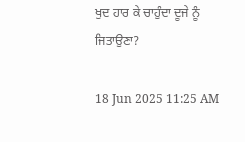ਖੁਦ ਹਾਰ ਕੇ ਚਾਹੁੰਦਾ ਦੂਜੇ ਨੂੰ ਜਿਤਾਉਣਾ?

18 Jun 2025 11:25 AM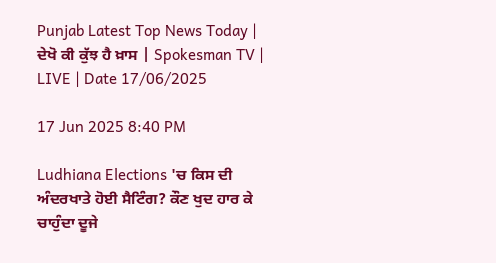Punjab Latest Top News Today | ਦੇਖੋ ਕੀ ਕੁੱਝ ਹੈ ਖ਼ਾਸ | Spokesman TV | LIVE | Date 17/06/2025

17 Jun 2025 8:40 PM

Ludhiana Elections 'ਚ ਕਿਸ ਦੀ ਅੰਦਰਖਾਤੇ ਹੋਈ ਸੈਟਿੰਗ? ਕੌਣ ਖੁਦ ਹਾਰ ਕੇ ਚਾਹੁੰਦਾ ਦੂਜੇ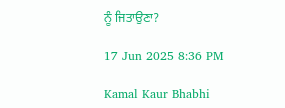ਨੂੰ ਜਿਤਾਉਣਾ?

17 Jun 2025 8:36 PM

Kamal Kaur Bhabhi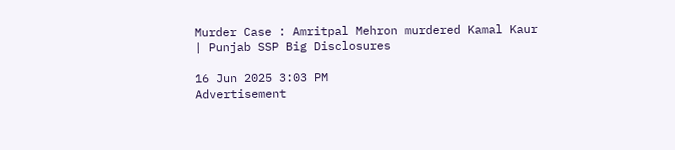Murder Case : Amritpal Mehron murdered Kamal Kaur | Punjab SSP Big Disclosures

16 Jun 2025 3:03 PM
Advertisement